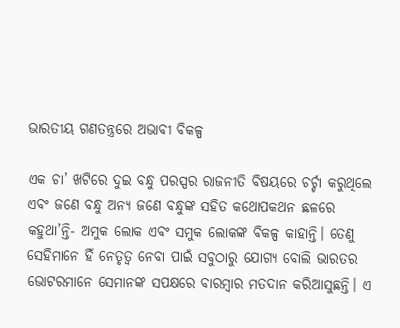ଭାରତୀୟ ଗଣତନ୍ତ୍ରରେ ଅଭାବୀ ବିକଳ୍ପ

ଏକ ଚା’ ଖଟିରେ ଦୁଇ ବନ୍ଧୁ ପରସ୍ପର ରାଜନୀତି ବିଷୟରେ ଚର୍ଚ୍ଚା କରୁଥିଲେ ଏବଂ ଜଣେ ବନ୍ଧୁ ଅନ୍ୟ ଜଣେ ବନ୍ଧୁଙ୍କ ସହିତ କଥୋପକଥନ ଛଳରେ କହୁଥା’ନ୍ତି- ଅମୁକ ଲୋକ ଏବଂ ସମୁକ ଲୋକଙ୍କ ବିକଳ୍ପ କାହାନ୍ତି। ତେଣୁ ସେହିମାନେ ହିଁ ନେତୃତ୍ୱ ନେବା ପାଇଁ ସବୁଠାରୁ ଯୋଗ୍ୟ ବୋଲି ଭାରତର ଭୋଟରମାନେ ସେମାନଙ୍କ ସପକ୍ଷରେ ବାରମ୍ୱାର ମତଦାନ କରିଆସୁଛନ୍ତି। ଏ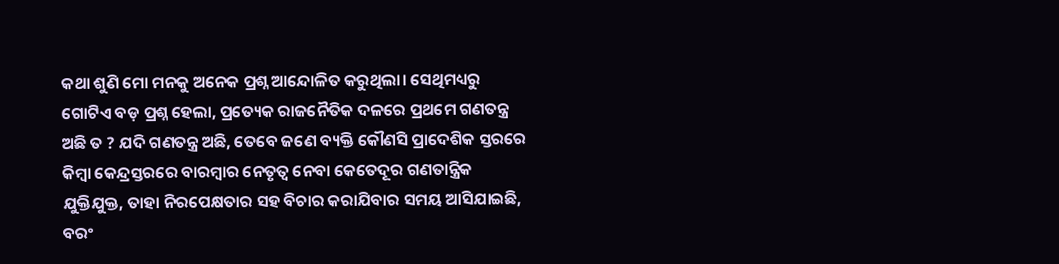କଥା ଶୁଣି ମୋ ମନକୁ ଅନେକ ପ୍ରଶ୍ନ ଆନ୍ଦୋଳିତ କରୁଥିଲା। ସେଥିମଧ୍ୟରୁ ଗୋଟିଏ ବଡ଼ ପ୍ରଶ୍ନ ହେଲା, ପ୍ରତ୍ୟେକ ରାଜନୈତିକ ଦଳରେ ପ୍ରଥମେ ଗଣତନ୍ତ୍ର ଅଛି ତ ? ଯଦି ଗଣତନ୍ତ୍ର ଅଛି, ତେବେ ଜଣେ ବ୍ୟକ୍ତି କୌଣସି ପ୍ରାଦେଶିକ ସ୍ତରରେ କିମ୍ୱା କେନ୍ଦ୍ରସ୍ତରରେ ବାରମ୍ୱାର ନେତୃତ୍ୱ ନେବା କେତେଦୂର ଗଣତାନ୍ତ୍ରିକ ଯୁକ୍ତିଯୁକ୍ତ, ତାହା ନିରପେକ୍ଷତାର ସହ ବିଚାର କରାଯିବାର ସମୟ ଆସିଯାଇଛି, ବରଂ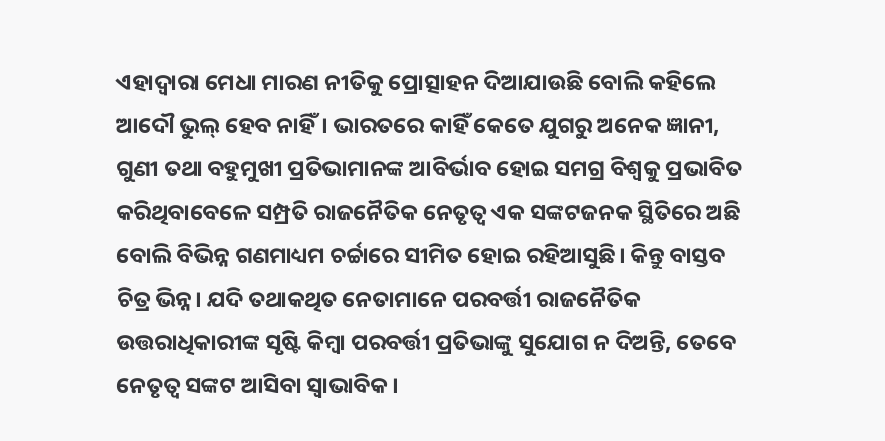ଏହାଦ୍ୱାରା ମେଧା ମାରଣ ନୀତିକୁ ପ୍ରୋତ୍ସାହନ ଦିଆଯାଉଛି ବୋଲି କହିଲେ ଆଦୌ ଭୁଲ୍‌ ହେବ ନାହିଁ। ଭାରତରେ କାହିଁ କେତେ ଯୁଗରୁ ଅନେକ ଜ୍ଞାନୀ, ଗୁଣୀ ତଥା ବହୁମୁଖୀ ପ୍ରତିଭାମାନଙ୍କ ଆବିର୍ଭାବ ହୋଇ ସମଗ୍ର ବିଶ୍ୱକୁ ପ୍ରଭାବିତ କରିଥିବାବେଳେ ସମ୍ପ୍ରତି ରାଜନୈତିକ ନେତୃତ୍ୱ ଏକ ସଙ୍କଟଜନକ ସ୍ଥିତିରେ ଅଛି ବୋଲି ବିଭିନ୍ନ ଗଣମାଧ୍ୟମ ଚର୍ଚ୍ଚାରେ ସୀମିତ ହୋଇ ରହିଆସୁଛି। କିନ୍ତୁ ବାସ୍ତବ ଚିତ୍ର ଭିନ୍ନ। ଯଦି ତଥାକଥିତ ନେତାମାନେ ପରବର୍ତ୍ତୀ ରାଜନୈତିକ ଉତ୍ତରାଧିକାରୀଙ୍କ ସୃଷ୍ଟି କିମ୍ୱା ପରବର୍ତ୍ତୀ ପ୍ରତିଭାଙ୍କୁ ସୁଯୋଗ ନ ଦିଅନ୍ତି, ତେବେ ନେତୃତ୍ୱ ସଙ୍କଟ ଆସିବା ସ୍ୱାଭାବିକ।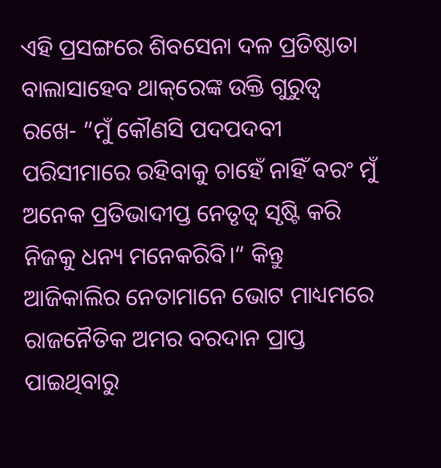ଏହି ପ୍ରସଙ୍ଗରେ ଶିବସେନା ଦଳ ପ୍ରତିଷ୍ଠାତା ବାଲାସାହେବ ଥାକ୍‌ରେଙ୍କ ଉକ୍ତି ଗୁରୁତ୍ୱ ରଖେ- ”ମୁଁ କୌଣସି ପଦପଦବୀ ପରିସୀମାରେ ରହିବାକୁ ଚାହେଁ ନାହିଁ ବରଂ ମୁଁ ଅନେକ ପ୍ରତିଭାଦୀପ୍ତ ନେତୃତ୍ୱ ସୃଷ୍ଟି କରି ନିଜକୁ ଧନ୍ୟ ମନେକରିବି।“ କିନ୍ତୁ ଆଜିକାଲିର ନେତାମାନେ ଭୋଟ ମାଧ୍ୟମରେ ରାଜନୈତିକ ଅମର ବରଦାନ ପ୍ରାପ୍ତ ପାଇଥିବାରୁ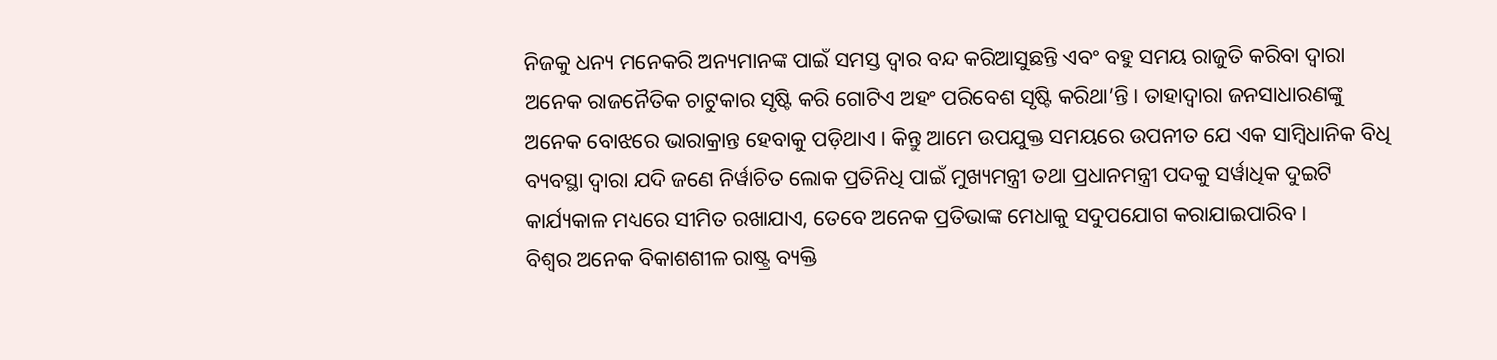ନିଜକୁ ଧନ୍ୟ ମନେକରି ଅନ୍ୟମାନଙ୍କ ପାଇଁ ସମସ୍ତ ଦ୍ୱାର ବନ୍ଦ କରିଆସୁଛନ୍ତି ଏବଂ ବହୁ ସମୟ ରାଜୁତି କରିବା ଦ୍ୱାରା ଅନେକ ରାଜନୈତିକ ଚାଟୁକାର ସୃଷ୍ଟି କରି ଗୋଟିଏ ଅହଂ ପରିବେଶ ସୃଷ୍ଟି କରିଥା’ନ୍ତି। ତାହାଦ୍ୱାରା ଜନସାଧାରଣଙ୍କୁ ଅନେକ ବୋଝରେ ଭାରାକ୍ରାନ୍ତ ହେବାକୁ ପଡ଼ିଥାଏ। କିନ୍ତୁ ଆମେ ଉପଯୁକ୍ତ ସମୟରେ ଉପନୀତ ଯେ ଏକ ସାମ୍ୱିଧାନିକ ବିଧି ବ୍ୟବସ୍ଥା ଦ୍ୱାରା ଯଦି ଜଣେ ନିର୍ୱାଚିତ ଲୋକ ପ୍ରତିନିଧି ପାଇଁ ମୁଖ୍ୟମନ୍ତ୍ରୀ ତଥା ପ୍ରଧାନମନ୍ତ୍ରୀ ପଦକୁ ସର୍ୱାଧିକ ଦୁଇଟି କାର୍ଯ୍ୟକାଳ ମଧ୍ୟରେ ସୀମିତ ରଖାଯାଏ, ତେବେ ଅନେକ ପ୍ରତିଭାଙ୍କ ମେଧାକୁ ସଦୁପଯୋଗ କରାଯାଇପାରିବ।
ବିଶ୍ୱର ଅନେକ ବିକାଶଶୀଳ ରାଷ୍ଟ୍ର ବ୍ୟକ୍ତି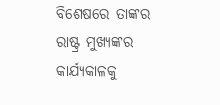ବିଶେଷରେ ତାଙ୍କର ରାଷ୍ଟ୍ର ମୁଖ୍ୟଙ୍କର କାର୍ଯ୍ୟକାଳକୁ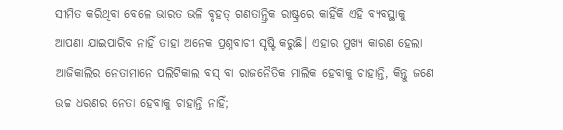ସୀମିତ କରିଥିବା ବେଳେ ଭାରତ ଭଳି ବୃହତ୍‌ ଗଣତାନ୍ତ୍ରିକ ରାଷ୍ଟ୍ରରେ କାହିଁକି ଏହି ବ୍ୟବସ୍ଥାକୁ ଆପଣା ଯାଇପାରିବ ନାହିଁ ତାହା ଅନେକ ପ୍ରଶ୍ନବାଚୀ ସୃଷ୍ଟି କରୁଛି। ଏହାର ମୁଖ୍ୟ କାରଣ ହେଲା ଆଜିକାଲିର ନେତାମାନେ ପଲିଟିକାଲ ବସ୍‌ ବା ରାଜନୈତିକ ମାଲିକ ହେବାକୁ ଚାହାନ୍ତି, କିନ୍ତୁ ଜଣେ ଉଚ୍ଚ ଧରଣର ନେତା ହେବାକୁ ଚାହାନ୍ତି ନାହିଁ;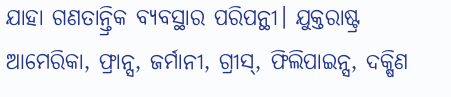ଯାହା ଗଣତାନ୍ତ୍ରିକ ବ୍ୟବସ୍ଥାର ପରିପନ୍ଥୀ। ଯୁକ୍ତରାଷ୍ଟ୍ର ଆମେରିକା, ଫ୍ରାନ୍ସ, ଜର୍ମାନୀ, ଗ୍ରୀସ୍‌, ଫିଲିପାଇନ୍ସ, ଦକ୍ଷିଣ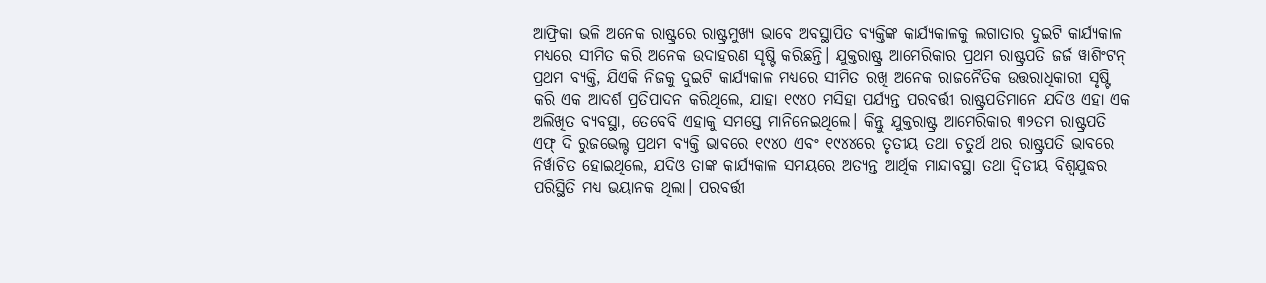ଆଫ୍ରିକା ଭଳି ଅନେକ ରାଷ୍ଟ୍ରରେ ରାଷ୍ଟ୍ରମୁଖ୍ୟ ଭାବେ ଅବସ୍ଥାପିତ ବ୍ୟକ୍ତିଙ୍କ କାର୍ଯ୍ୟକାଳକୁ ଲଗାତାର ଦୁଇଟି କାର୍ଯ୍ୟକାଳ ମଧ୍ୟରେ ସୀମିତ କରି ଅନେକ ଉଦାହରଣ ସୃଷ୍ଟି କରିଛନ୍ତି। ଯୁକ୍ତରାଷ୍ଟ୍ର ଆମେରିକାର ପ୍ରଥମ ରାଷ୍ଟ୍ରପତି ଜର୍ଜ ୱାଶିଂଟନ୍‌ ପ୍ରଥମ ବ୍ୟକ୍ତି, ଯିଏକି ନିଜକୁ ଦୁଇଟି କାର୍ଯ୍ୟକାଳ ମଧ୍ୟରେ ସୀମିତ ରଖି ଅନେକ ରାଜନୈତିକ ଉତ୍ତରାଧିକାରୀ ସୃଷ୍ଟି କରି ଏକ ଆଦର୍ଶ ପ୍ରତିପାଦନ କରିଥିଲେ, ଯାହା ୧୯୪୦ ମସିହା ପର୍ଯ୍ୟନ୍ତ ପରବର୍ତ୍ତୀ ରାଷ୍ଟ୍ରପତିମାନେ ଯଦିଓ ଏହା ଏକ ଅଲିଖିତ ବ୍ୟବସ୍ଥା, ତେବେବି ଏହାକୁ ସମସ୍ତେ ମାନିନେଇଥିଲେ। କିନ୍ତୁ ଯୁକ୍ତରାଷ୍ଟ୍ର ଆମେରିକାର ୩୨ତମ ରାଷ୍ଟ୍ରପତି ଏଫ୍‌ ଦି ରୁଜଭେଲ୍ଟ ପ୍ରଥମ ବ୍ୟକ୍ତି ଭାବରେ ୧୯୪୦ ଏବଂ ୧୯୪୪ରେ ତୃତୀୟ ତଥା ଚତୁର୍ଥ ଥର ରାଷ୍ଟ୍ରପତି ଭାବରେ ନିର୍ୱାଚିତ ହୋଇଥିଲେ, ଯଦିଓ ତାଙ୍କ କାର୍ଯ୍ୟକାଳ ସମୟରେ ଅତ୍ୟନ୍ତ ଆର୍ଥିକ ମାନ୍ଦାବସ୍ଥା ତଥା ଦ୍ୱିତୀୟ ବିଶ୍ୱଯୁଦ୍ଧର ପରିସ୍ଥିତି ମଧ୍ୟ ଭୟାନକ ଥିଲା। ପରବର୍ତ୍ତୀ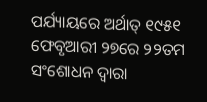ପର୍ଯ୍ୟାୟରେ ଅର୍ଥାତ୍‌ ୧୯୫୧ ଫେବୃଆରୀ ୨୭ରେ ୨୨ତମ ସଂଶୋଧନ ଦ୍ୱାରା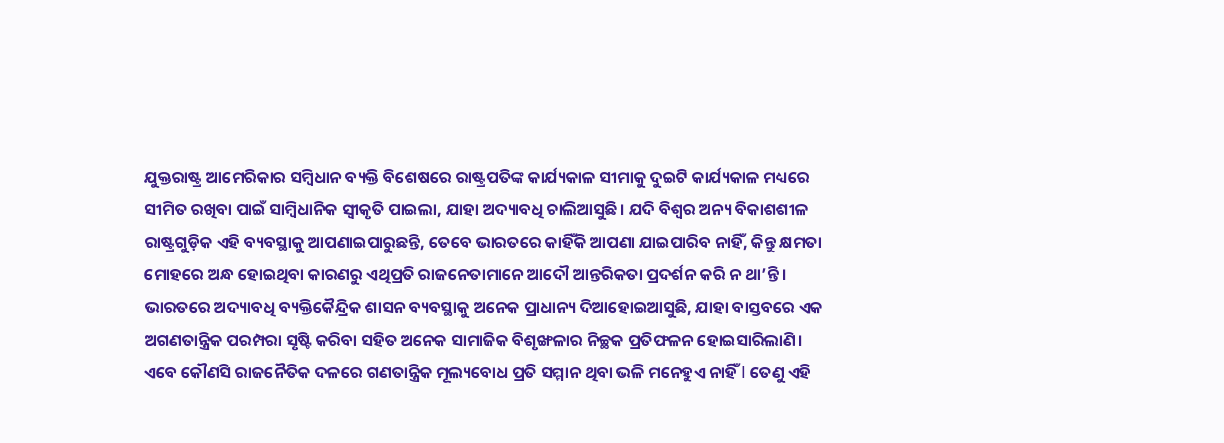ଯୁକ୍ତରାଷ୍ଟ୍ର ଆମେରିକାର ସମ୍ୱିଧାନ ବ୍ୟକ୍ତି ବିଶେଷରେ ରାଷ୍ଟ୍ରପତିଙ୍କ କାର୍ଯ୍ୟକାଳ ସୀମାକୁ ଦୁଇଟି କାର୍ଯ୍ୟକାଳ ମଧ୍ୟରେ ସୀମିତ ରଖିବା ପାଇଁ ସାମ୍ୱିଧାନିକ ସ୍ୱୀକୃତି ପାଇଲା, ଯାହା ଅଦ୍ୟାବଧି ଚାଲିଆସୁଛି। ଯଦି ବିଶ୍ୱର ଅନ୍ୟ ବିକାଶଶୀଳ ରାଷ୍ଟ୍ରଗୁଡ଼ିକ ଏହି ବ୍ୟବସ୍ଥାକୁ ଆପଣାଇପାରୁଛନ୍ତି, ତେବେ ଭାରତରେ କାହିଁକି ଆପଣା ଯାଇପାରିବ ନାହିଁ, କିନ୍ତୁ କ୍ଷମତା ମୋହରେ ଅନ୍ଧ ହୋଇଥିବା କାରଣରୁ ଏଥିପ୍ରତି ରାଜନେତାମାନେ ଆଦୌ ଆନ୍ତରିକତା ପ୍ରଦର୍ଶନ କରି ନ ଥା’ନ୍ତି।
ଭାରତରେ ଅଦ୍ୟାବଧି ବ୍ୟକ୍ତିକୈନ୍ଦ୍ରିକ ଶାସନ ବ୍ୟବସ୍ଥାକୁ ଅନେକ ପ୍ରାଧାନ୍ୟ ଦିଆହୋଇଆସୁଛି, ଯାହା ବାସ୍ତବରେ ଏକ ଅଗଣତାନ୍ତ୍ରିକ ପରମ୍ପରା ସୃଷ୍ଟି କରିବା ସହିତ ଅନେକ ସାମାଜିକ ବିଶୃଙ୍ଖଳାର ନିଚ୍ଛକ ପ୍ରତିଫଳନ ହୋଇସାରିଲାଣି। ଏବେ କୌଣସି ରାଜନୈତିକ ଦଳରେ ଗଣତାନ୍ତ୍ରିକ ମୂଲ୍ୟବୋଧ ପ୍ରତି ସମ୍ମାନ ଥିବା ଭଳି ମନେହୁଏ ନାହିଁ I ତେଣୁ ଏହି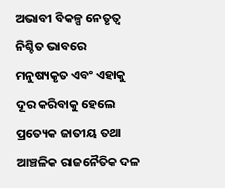ଅଭାବୀ ବିକଳ୍ପ ନେତୃତ୍ୱ ନିଶ୍ଚିତ ଭାବରେ ମନୁଷ୍ୟକୃତ ଏବଂ ଏହାକୁ ଦୂର କରିବାକୁ ହେଲେ ପ୍ରତ୍ୟେକ ଜାତୀୟ ତଥା ଆଞ୍ଚଳିକ ରାଜନୈତିକ ଦଳ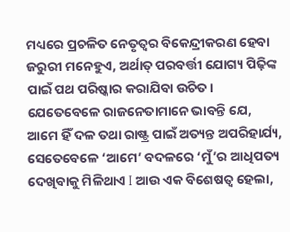ମଧ୍ୟରେ ପ୍ରଚଳିତ ନେତୃତ୍ୱର ବିକେନ୍ଦ୍ରୀକରଣ ହେବା ଜରୁରୀ ମନେହୁଏ, ଅର୍ଥାତ୍‌ ପରବର୍ତ୍ତୀ ଯୋଗ୍ୟ ପିଢ଼ିଙ୍କ ପାଇଁ ପଥ ପରିଷ୍କାର କରାଯିବା ଉଚିତ। ଯେତେବେଳେ ରାଜନେତାମାନେ ଭାବନ୍ତି ଯେ, ଆମେ ହିଁ ଦଳ ତଥା ରାଷ୍ଟ୍ର ପାଇଁ ଅତ୍ୟନ୍ତ ଅପରିହାର୍ଯ୍ୟ, ସେତେବେଳେ ‘ଆମେ’ ବଦଳରେ ‘ମୁଁ’ର ଆଧିପତ୍ୟ ଦେଖିବାକୁ ମିଳିଥାଏ I ଆଉ ଏକ ବିଶେଷତ୍ୱ ହେଲା,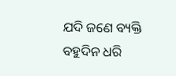ଯଦି ଜଣେ ବ୍ୟକ୍ତି ବହୁଦିନ ଧରି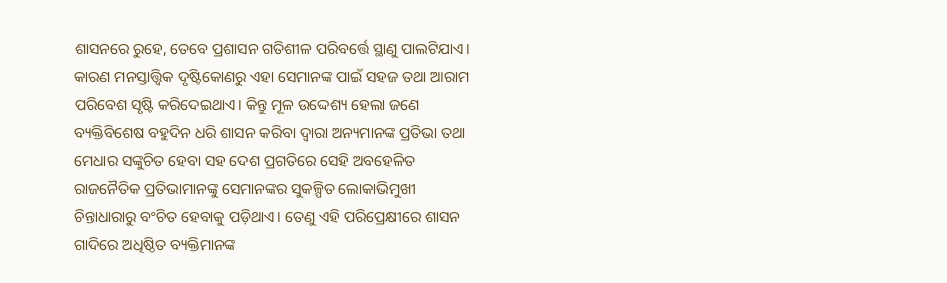ଶାସନରେ ରୁହେ, ତେବେ ପ୍ରଶାସନ ଗତିଶୀଳ ପରିବର୍ତ୍ତେ ସ୍ଥାଣୁ ପାଲଟିଯାଏ। କାରଣ ମନସ୍ତାତ୍ତ୍ୱିକ ଦୃଷ୍ଟିକୋଣରୁ ଏହା ସେମାନଙ୍କ ପାଇଁ ସହଜ ତଥା ଆରାମ ପରିବେଶ ସୃଷ୍ଟି କରିଦେଇଥାଏ। କିନ୍ତୁ ମୂଳ ଉଦ୍ଦେଶ୍ୟ ହେଲା ଜଣେ ବ୍ୟକ୍ତିବିଶେଷ ବହୁଦିନ ଧରି ଶାସନ କରିବା ଦ୍ୱାରା ଅନ୍ୟମାନଙ୍କ ପ୍ରତିଭା ତଥା ମେଧାର ସଙ୍କୁଚିତ ହେବା ସହ ଦେଶ ପ୍ରଗତିରେ ସେହି ଅବହେଳିତ ରାଜନୈତିକ ପ୍ରତିଭାମାନଙ୍କୁ ସେମାନଙ୍କର ସୁକଳ୍ପିତ ଲୋକାଭିମୁଖୀ ଚିନ୍ତାଧାରାରୁ ବଂଚିତ ହେବାକୁ ପଡ଼ିଥାଏ। ତେଣୁ ଏହି ପରିପ୍ରେକ୍ଷୀରେ ଶାସନ ଗାଦିରେ ଅଧିଷ୍ଠିତ ବ୍ୟକ୍ତିମାନଙ୍କ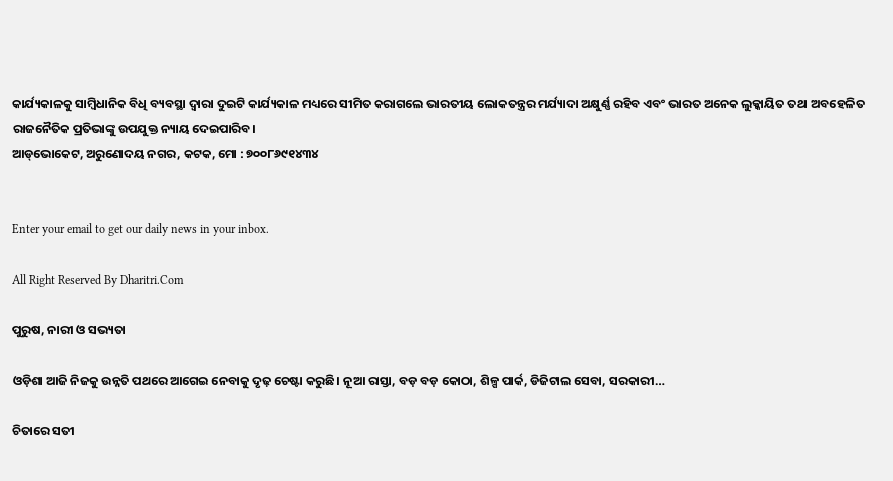କାର୍ଯ୍ୟକାଳକୁ ସାମ୍ୱିଧାନିକ ବିଧି ବ୍ୟବସ୍ଥା ଦ୍ୱାରା ଦୁଇଟି କାର୍ଯ୍ୟକାଳ ମଧ୍ୟରେ ସୀମିତ କରାଗଲେ ଭାରତୀୟ ଲୋକତନ୍ତ୍ରର ମର୍ଯ୍ୟାଦା ଅକ୍ଷୁର୍ଣ୍ଣ ରହିବ ଏବଂ ଭାରତ ଅନେକ ଲୁକ୍କାୟିତ ତଥା ଅବହେଳିତ ରାଜନୈତିକ ପ୍ରତିଭାଙ୍କୁ ଉପଯୁକ୍ତ ନ୍ୟାୟ ଦେଇପାରିବ।
ଆଡ୍‌ଭୋକେଟ, ଅରୁଣୋଦୟ ନଗର, କଟକ, ମୋ : ୭୦୦୮୬୯୧୪୩୪


Enter your email to get our daily news in your inbox.

All Right Reserved By Dharitri.Com

ପୁରୁଷ, ନାରୀ ଓ ସଭ୍ୟତା

ଓଡ଼ିଶା ଆଜି ନିଜକୁ ଉନ୍ନତି ପଥରେ ଆଗେଇ ନେବାକୁ ଦୃଢ଼ ଚେଷ୍ଟା କରୁଛି। ନୂଆ ରାସ୍ତା, ବଡ଼ ବଡ଼ କୋଠା, ଶିଳ୍ପ ପାର୍କ, ଡିଜିଟାଲ ସେବା, ସରକାରୀ…

ଚିତାରେ ସତୀ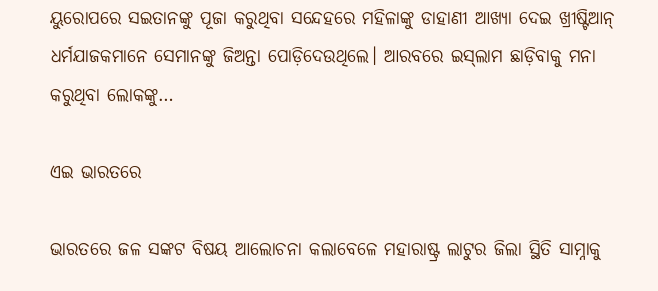ୟୁରୋପରେ ସଇତାନଙ୍କୁ ପୂଜା କରୁଥିବା ସନ୍ଦେହରେ ମହିଳାଙ୍କୁ ଡାହାଣୀ ଆଖ୍ୟା ଦେଇ ଖ୍ରୀଷ୍ଟିଆନ୍‌ ଧର୍ମଯାଜକମାନେ ସେମାନଙ୍କୁ ଜିଅନ୍ତା ପୋଡ଼ିଦେଉଥିଲେ। ଆରବରେ ଇସ୍‌ଲାମ ଛାଡ଼ିବାକୁ ମନା କରୁଥିବା ଲୋକଙ୍କୁ…

ଏଇ ଭାରତରେ

ଭାରତରେ ଜଳ ସଙ୍କଟ ବିଷୟ ଆଲୋଚନା କଲାବେଳେ ମହାରାଷ୍ଟ୍ର ଲାଟୁର ଜିଲା ସ୍ଥିତି ସାମ୍ନାକୁ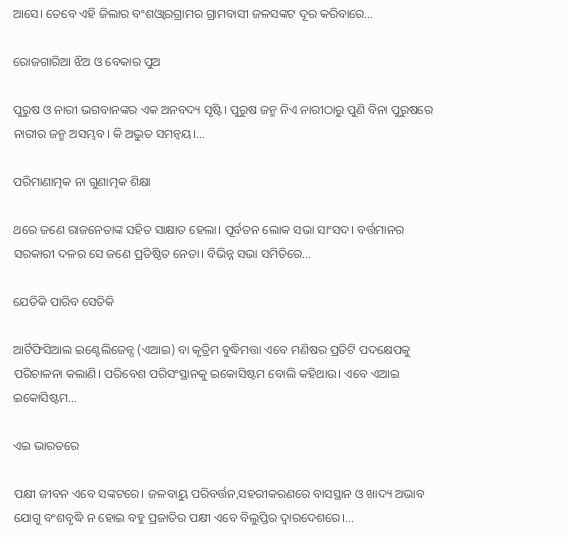ଆସେ। ତେବେ ଏହି ଜିଲାର ବଂଶଓ୍ବାରଗ୍ରାମର ଗ୍ରାମବାସୀ ଜଳସଙ୍କଟ ଦୂର କରିବାରେ…

ରୋଜଗାରିଆ ଝିଅ ଓ ବେକାର ପୁଅ

ପୁରୁଷ ଓ ନାରୀ ଭଗବାନଙ୍କର ଏକ ଅନବଦ୍ୟ ସୃଷ୍ଟି। ପୁରୁଷ ଜନ୍ମ ନିଏ ନାରୀଠାରୁ ପୁଣି ବିନା ପୁରୁଷରେ ନାରୀର ଜନ୍ମ ଅସମ୍ଭବ। କି ଅଦ୍ଭୁତ ସମନ୍ବୟ।…

ପରିମାଣାତ୍ମକ ନା ଗୁଣାତ୍ମକ ଶିକ୍ଷା

ଥରେ ଜଣେ ରାଜନେତାଙ୍କ ସହିତ ସାକ୍ଷାତ ହେଲା। ପୂର୍ବତନ ଲୋକ ସଭା ସାଂସଦ। ବର୍ତ୍ତମାନର ସରକାରୀ ଦଳର ସେ ଜଣେ ପ୍ରତିଷ୍ଠିତ ନେତା। ବିଭିନ୍ନ ସଭା ସମିତିରେ…

ଯେତିକି ପାରିବ ସେତିକି

ଆର୍ଟିଫିସିଆଲ ଇଣ୍ଟେଲିଜେନ୍ସ (ଏଆଇ) ବା କୃତ୍ରିମ ବୁଦ୍ଧିମତ୍ତା ଏବେ ମଣିଷର ପ୍ରତିଟି ପଦକ୍ଷେପକୁ ପରିଚାଳନା କଲାଣି। ପରିବେଶ ପରିସଂସ୍ଥାନକୁ ଇକୋସିଷ୍ଟମ ବୋଲି କହିଥାଉ। ଏବେ ଏଆଇ ଇକୋସିଷ୍ଟମ…

ଏଇ ଭାରତରେ

ପକ୍ଷୀ ଜୀବନ ଏବେ ସଙ୍କଟରେ। ଜଳବାୟୁ ପରିବର୍ତ୍ତନ,ସହରୀକରଣରେ ବାସସ୍ଥାନ ଓ ଖାଦ୍ୟ ଅଭାବ ଯୋଗୁ ବଂଶବୃଦ୍ଧି ନ ହୋଇ ବହୁ ପ୍ରଜାତିର ପକ୍ଷୀ ଏବେ ବିଲୁପ୍ତିର ଦ୍ୱାରଦେଶରେ।…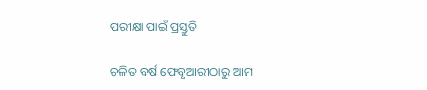ପରୀକ୍ଷା ପାଇଁ ପ୍ରସ୍ତୁତି

ଚଳିତ ବର୍ଷ ଫେବୃଆରୀଠାରୁ ଆମ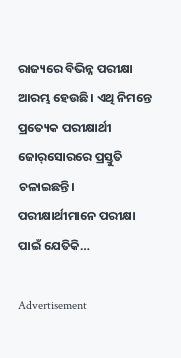ରାଜ୍ୟରେ ବିଭିନ୍ନ ପରୀକ୍ଷା ଆରମ୍ଭ ହେଉଛି। ଏଥି ନିମନ୍ତେ ପ୍ରତ୍ୟେକ ପରୀକ୍ଷାର୍ଥୀ ଜୋର୍‌ସୋରରେ ପ୍ରସ୍ତୁତି ଚଳାଇଛନ୍ତି। ପରୀକ୍ଷାର୍ଥୀମାନେ ପରୀକ୍ଷା ପାଇଁ ଯେତିକି…

Advertisement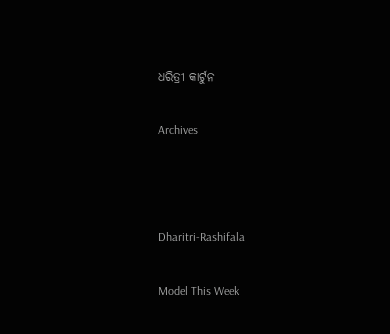ଧରିତ୍ରୀ କାର୍ଟୁନ

Archives



Dharitri-Rashifala

Model This Week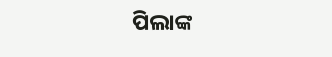ପିଲାଙ୍କ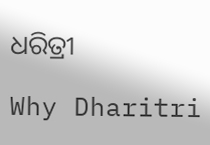ଧରିତ୍ରୀ

Why Dharitri